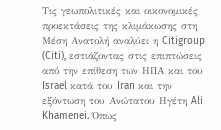Τις γεωπολιτικές και οικονομικές προεκτάσεις της κλιμάκωσης στη Μέση Ανατολή αναλύει η Citigroup (Citi), εστιάζοντας στις επιπτώσεις από την επίθεση των ΗΠΑ και του Israel κατά του Iran και την εξόντωση του Ανώτατου Ηγέτη Ali Khamenei. Όπως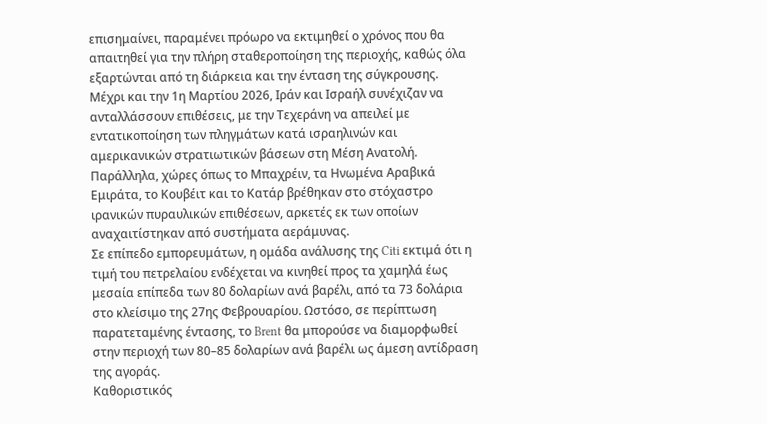επισημαίνει, παραμένει πρόωρο να εκτιμηθεί ο χρόνος που θα απαιτηθεί για την πλήρη σταθεροποίηση της περιοχής, καθώς όλα εξαρτώνται από τη διάρκεια και την ένταση της σύγκρουσης.
Μέχρι και την 1η Μαρτίου 2026, Ιράν και Ισραήλ συνέχιζαν να ανταλλάσσουν επιθέσεις, με την Τεχεράνη να απειλεί με εντατικοποίηση των πληγμάτων κατά ισραηλινών και αμερικανικών στρατιωτικών βάσεων στη Μέση Ανατολή. Παράλληλα, χώρες όπως το Μπαχρέιν, τα Ηνωμένα Αραβικά Εμιράτα, το Κουβέιτ και το Κατάρ βρέθηκαν στο στόχαστρο ιρανικών πυραυλικών επιθέσεων, αρκετές εκ των οποίων αναχαιτίστηκαν από συστήματα αεράμυνας.
Σε επίπεδο εμπορευμάτων, η ομάδα ανάλυσης της Citi εκτιμά ότι η τιμή του πετρελαίου ενδέχεται να κινηθεί προς τα χαμηλά έως μεσαία επίπεδα των 80 δολαρίων ανά βαρέλι, από τα 73 δολάρια στο κλείσιμο της 27ης Φεβρουαρίου. Ωστόσο, σε περίπτωση παρατεταμένης έντασης, το Brent θα μπορούσε να διαμορφωθεί στην περιοχή των 80–85 δολαρίων ανά βαρέλι ως άμεση αντίδραση της αγοράς.
Καθοριστικός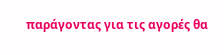παράγοντας για τις αγορές θα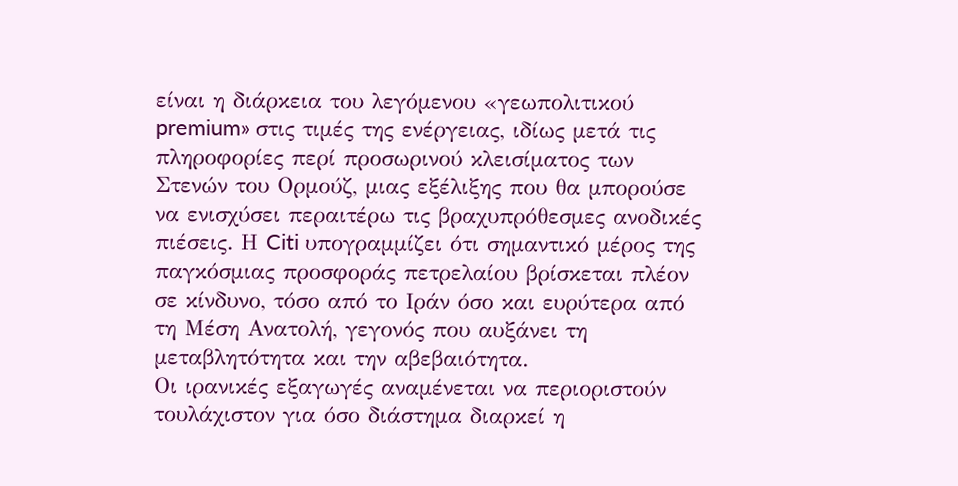είναι η διάρκεια του λεγόμενου «γεωπολιτικού premium» στις τιμές της ενέργειας, ιδίως μετά τις πληροφορίες περί προσωρινού κλεισίματος των Στενών του Ορμούζ, μιας εξέλιξης που θα μπορούσε να ενισχύσει περαιτέρω τις βραχυπρόθεσμες ανοδικές πιέσεις. Η Citi υπογραμμίζει ότι σημαντικό μέρος της παγκόσμιας προσφοράς πετρελαίου βρίσκεται πλέον σε κίνδυνο, τόσο από το Ιράν όσο και ευρύτερα από τη Μέση Ανατολή, γεγονός που αυξάνει τη μεταβλητότητα και την αβεβαιότητα.
Οι ιρανικές εξαγωγές αναμένεται να περιοριστούν τουλάχιστον για όσο διάστημα διαρκεί η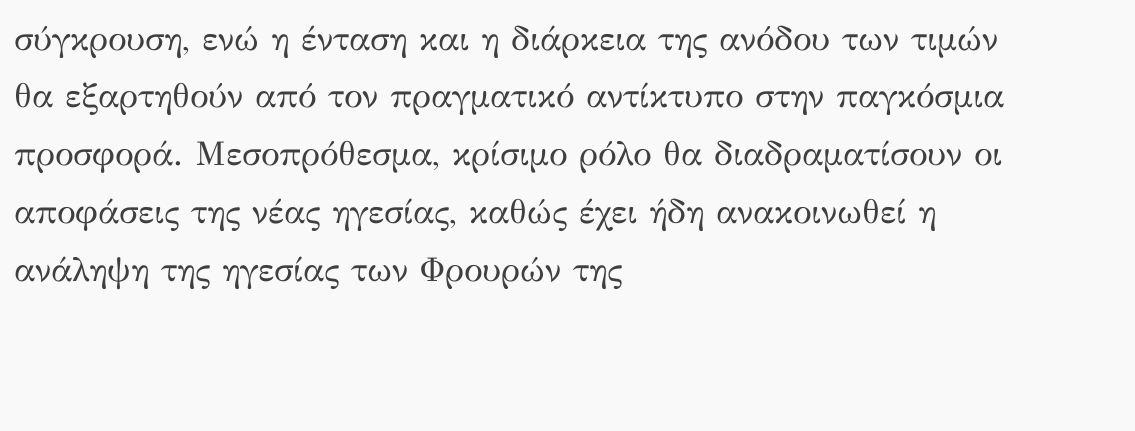σύγκρουση, ενώ η ένταση και η διάρκεια της ανόδου των τιμών θα εξαρτηθούν από τον πραγματικό αντίκτυπο στην παγκόσμια προσφορά. Μεσοπρόθεσμα, κρίσιμο ρόλο θα διαδραματίσουν οι αποφάσεις της νέας ηγεσίας, καθώς έχει ήδη ανακοινωθεί η ανάληψη της ηγεσίας των Φρουρών της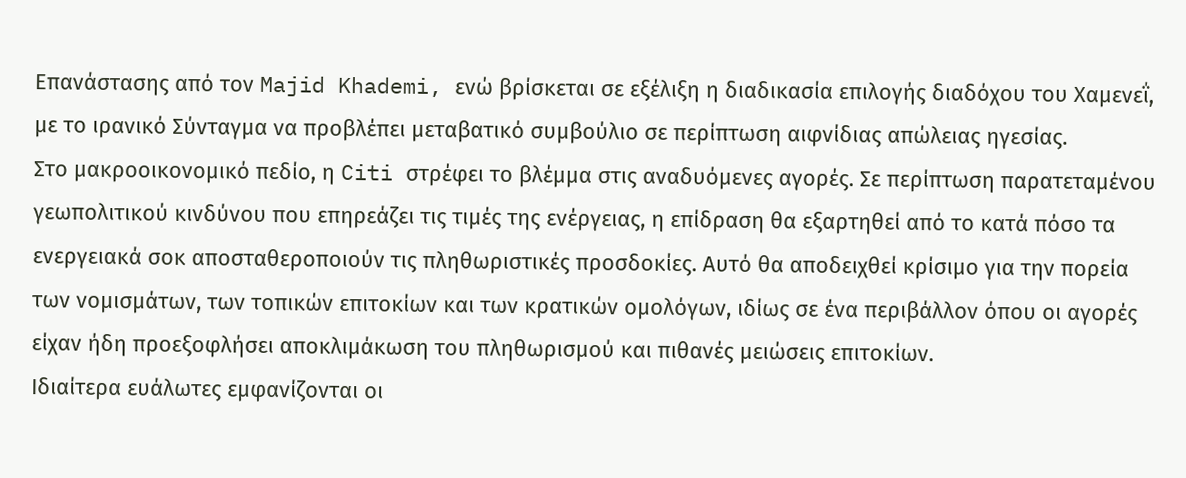Επανάστασης από τον Majid Khademi, ενώ βρίσκεται σε εξέλιξη η διαδικασία επιλογής διαδόχου του Χαμενεΐ, με το ιρανικό Σύνταγμα να προβλέπει μεταβατικό συμβούλιο σε περίπτωση αιφνίδιας απώλειας ηγεσίας.
Στο μακροοικονομικό πεδίο, η Citi στρέφει το βλέμμα στις αναδυόμενες αγορές. Σε περίπτωση παρατεταμένου γεωπολιτικού κινδύνου που επηρεάζει τις τιμές της ενέργειας, η επίδραση θα εξαρτηθεί από το κατά πόσο τα ενεργειακά σοκ αποσταθεροποιούν τις πληθωριστικές προσδοκίες. Αυτό θα αποδειχθεί κρίσιμο για την πορεία των νομισμάτων, των τοπικών επιτοκίων και των κρατικών ομολόγων, ιδίως σε ένα περιβάλλον όπου οι αγορές είχαν ήδη προεξοφλήσει αποκλιμάκωση του πληθωρισμού και πιθανές μειώσεις επιτοκίων.
Ιδιαίτερα ευάλωτες εμφανίζονται οι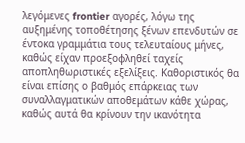λεγόμενες frontier αγορές, λόγω της αυξημένης τοποθέτησης ξένων επενδυτών σε έντοκα γραμμάτια τους τελευταίους μήνες, καθώς είχαν προεξοφληθεί ταχείς αποπληθωριστικές εξελίξεις. Καθοριστικός θα είναι επίσης ο βαθμός επάρκειας των συναλλαγματικών αποθεμάτων κάθε χώρας, καθώς αυτά θα κρίνουν την ικανότητα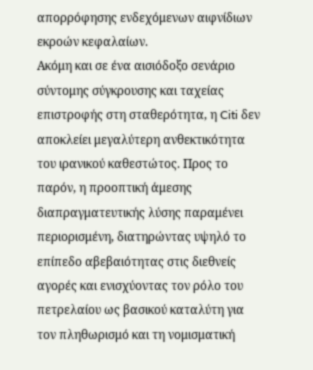απορρόφησης ενδεχόμενων αιφνίδιων εκροών κεφαλαίων.
Ακόμη και σε ένα αισιόδοξο σενάριο σύντομης σύγκρουσης και ταχείας επιστροφής στη σταθερότητα, η Citi δεν αποκλείει μεγαλύτερη ανθεκτικότητα του ιρανικού καθεστώτος. Προς το παρόν, η προοπτική άμεσης διαπραγματευτικής λύσης παραμένει περιορισμένη, διατηρώντας υψηλό το επίπεδο αβεβαιότητας στις διεθνείς αγορές και ενισχύοντας τον ρόλο του πετρελαίου ως βασικού καταλύτη για τον πληθωρισμό και τη νομισματική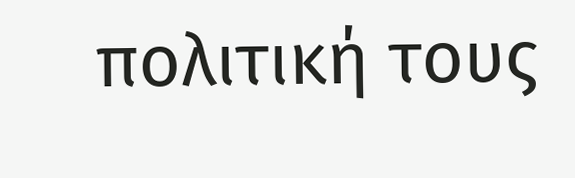πολιτική τους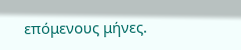επόμενους μήνες.